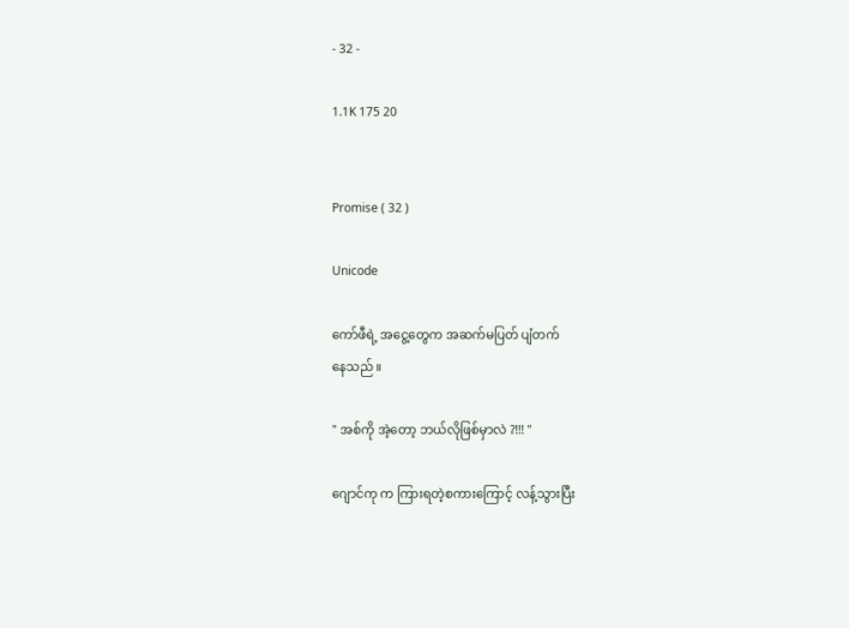- 32 -

1.1K 175 20


Promise ( 32 )

Unicode

ကော်ဖီရဲ့ အငွေ့တွေက အဆက်မပြတ် ပျံတက်
နေသည် ။

" အစ်ကို အဲ့တော့ ဘယ်လိုဖြစ်မှာလဲ ?!!! "

ဂျောင်ကု က ကြားရတဲ့စကားကြောင့် လန့်သွားပြီး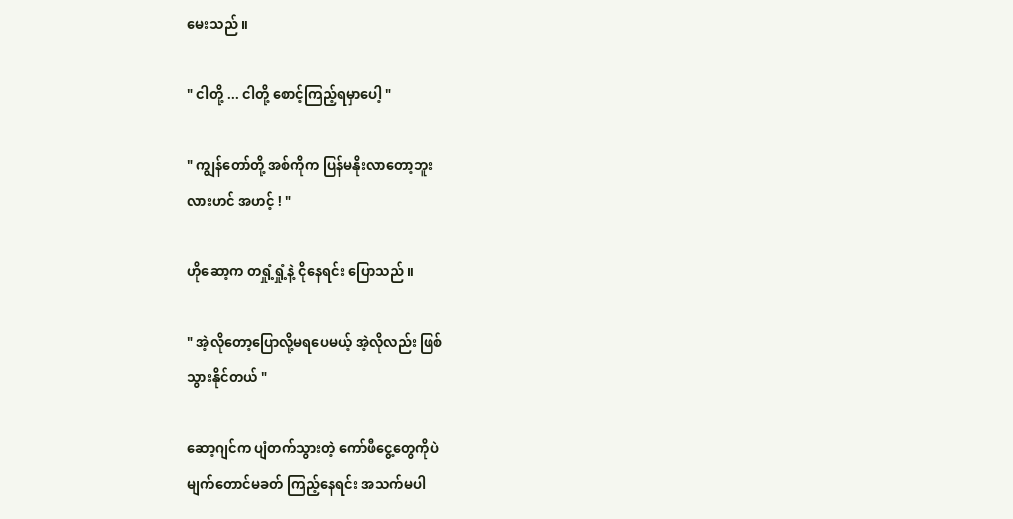မေးသည် ။

" ငါတို့ ... ငါတို့ စောင့်ကြည့်ရမှာပေါ့ "

" ကျွန်တော်တို့ အစ်ကိုက ပြန်မနိုးလာတော့ဘူး
လားဟင် အဟင့် ! "

ဟိုဆော့က တရှုံ့ရှုံ့နဲ့ ငိုနေရင်း ပြောသည် ။

" အဲ့လိုတော့ပြောလို့မရပေမယ့် အဲ့လိုလည်း ဖြစ်
သွားနိုင်တယ် "

ဆော့ဂျင်က ပျံတက်သွားတဲ့ ကော်ဖီငွေ့တွေကိုပဲ
မျက်တောင်မခတ် ကြည့်နေရင်း အသက်မပါ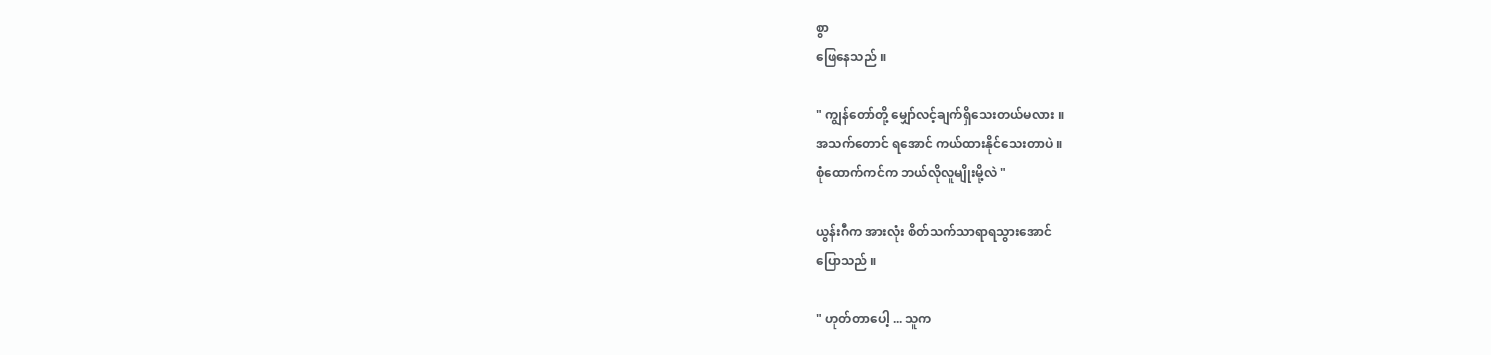စွာ
ဖြေနေသည် ။

" ကျွန်တော်တို့ မျှော်လင့်ချက်ရှိသေးတယ်မလား ။
အသက်တောင် ရအောင် ကယ်ထားနိုင်သေးတာပဲ ။
စုံထောက်ကင်က ဘယ်လိုလူမျိုးမို့လဲ "

ယွန်းဂီက အားလုံး စိတ်သက်သာရာရသွားအောင်
ပြောသည် ။

" ဟုတ်တာပေါ့ ... သူက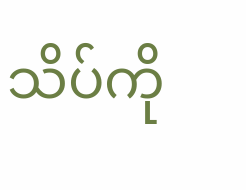သိပ်ကို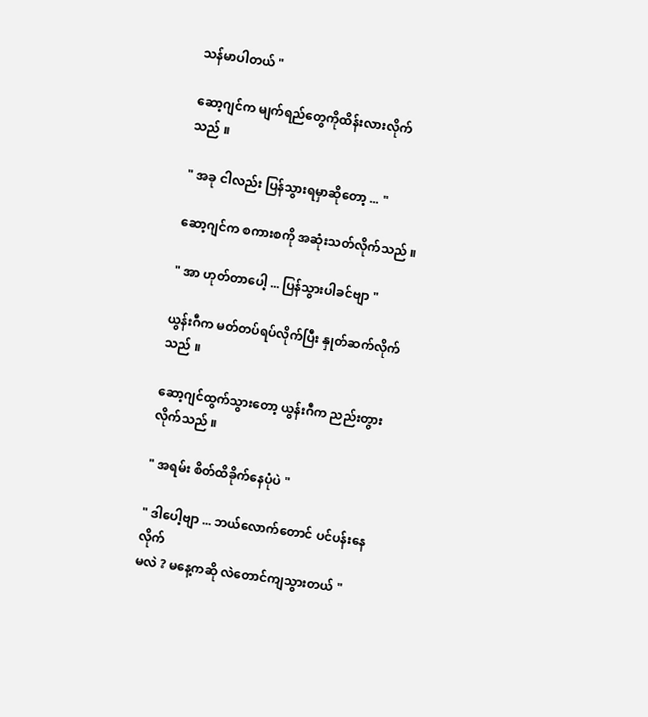သန်မာပါတယ် "

ဆော့ဂျင်က မျက်ရည်တွေကိုထိန်းလားလိုက်သည် ။

" အခု ငါလည်း ပြန်သွားရမှာဆိုတော့ ... "

ဆော့ဂျင်က စကားစကို အဆုံးသတ်လိုက်သည် ။

" အာ ဟုတ်တာပေါ့ ... ပြန်သွားပါခင်ဗျာ "

ယွန်းဂီက မတ်တပ်ရပ်လိုက်ပြီး နှုတ်ဆက်လိုက်
သည် ။

ဆော့ဂျင်ထွက်သွားတော့ ယွန်းဂီက ညည်းတွား
လိုက်သည် ။

" အရမ်း စိတ်ထိခိုက်နေပုံပဲ "

" ဒါပေါ့ဗျာ ... ဘယ်လောက်တောင် ပင်ပန်းနေလိုက်
မလဲ ? မနေ့ကဆို လဲတောင်ကျသွားတယ် "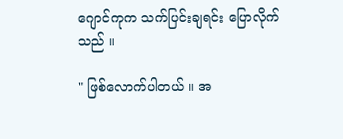ဂျောင်ကုက သက်ပြင်းချရင်း ပြောလိုက်သည် ။

" ဖြစ်လောက်ပါတယ် ။ အ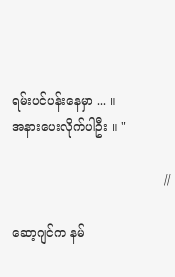ရမ်းပင်ပန်းနေမှာ ... ။
အနားပေးလိုက်ပါဦး ။ "

                                       //

ဆော့ဂျင်က နမ်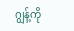ဂျွန့်ကို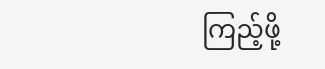ကြည့်ဖို့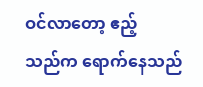ဝင်လာတော့ ဧည့်
သည်က ရောက်နေသည်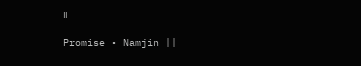။

Promise • Namjin ||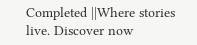Completed ||Where stories live. Discover now